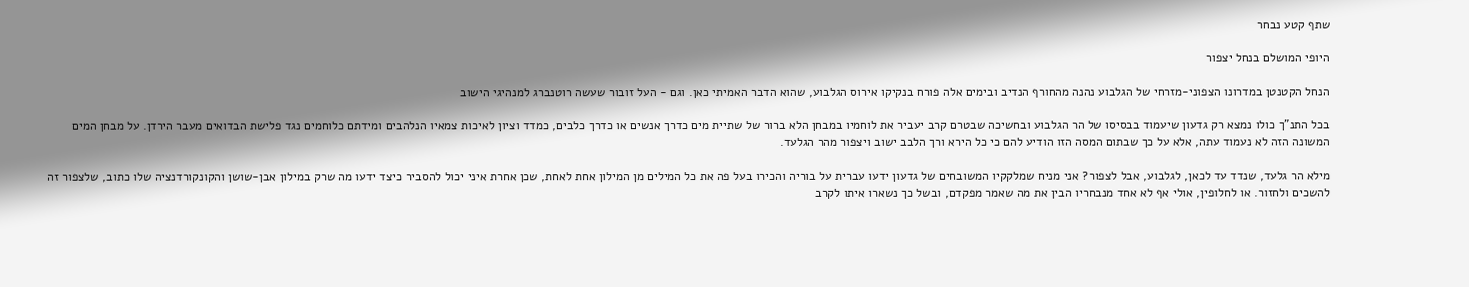שתף קטע נבחר

היופי המושלם בנחל יצפור

הנחל הקטנטן במדרונו הצפוני-מזרחי של הגלבוע נהנה מהחורף הנדיב ובימים אלה פורח בנקיקו אירוס הגלבוע, שהוא הדבר האמיתי כאן. וגם - העל זובור שעשה רוטנברג למנהיגי הישוב

בכל התנ"ך כולו נמצא רק גדעון שיעמוד בבסיסו של הר הגלבוע ובחשיכה שבטרם קרב יעביר את לוחמיו במבחן הלא ברור של שתיית מים כדרך אנשים או כדרך כלבים, כמדד וציון לאיכות צמאיו הנלהבים ומידתם כלוחמים נגד פלישת הבדואים מעבר הירדן. על מבחן המים המשונה הזה לא נעמוד עתה, אלא על כך שבתום המסה הזו הודיע להם כי כל הירא ורך הלבב ישוב ויצפור מהר הגלעד.

מילא הר גלעד, שנדד עד לכאן, לגלבוע, אבל לצפור? אני מניח שמלקקיו המשובחים של גדעון ידעו עברית על בוריה והכירו בעל פה את כל המילים מן המילון אחת לאחת, שכן אחרת איני יכול להסביר כיצד ידעו מה שרק במילון אבן-שושן והקונקורדנציה שלו כתוב, שלצפור זה להשכים ולחזור. או לחלופין, אולי אף לא אחד מנבחריו הבין את מה שאמר מפקדם, ובשל כך נשארו איתו לקרב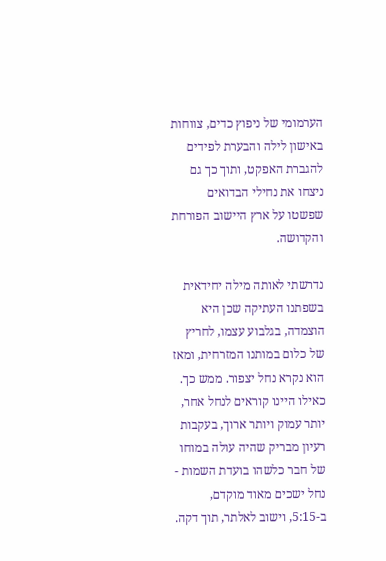הערמומי של ניפוץ כדים, צווחות באישון לילה והבערת לפידים להגברת האפקט, ותוך כך גם ניצחו את נחילי הבדואים שפשטו על ארץ היישוב הפורחת והקדושה.

נדרשתי לאותה מילה יחידאית בשפתנו העתיקה שכן היא הוצמדה, בגלבוע עצמו, לחריץ של כלום במותנו המזרחית, ומאז הוא נקרא נחל יצפור. ממש כך. כאילו היינו קוראים לנחל אחר, יותר עמוק ויותר ארוך, בעקבות רעיון מבריק שהיה עולה במוחו של חבר כלשהו בועדת השמות - נחל ישכים מאוד מוקדם, ב-5:15, וישוב לאלתר, תוך דקה.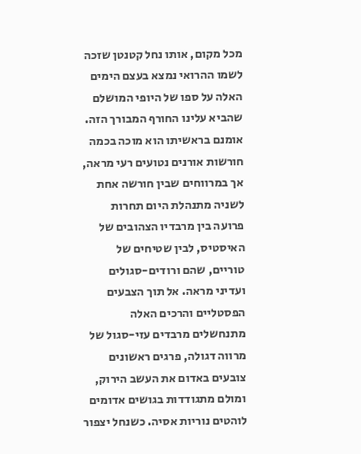מכל מקום, אותו נחל קטנטן שזכה לשמו ההרואי נמצא בעצם הימים האלה על ספו של היופי המושלם שהביא עלינו החורף המבורך הזה. אומנם בראשיתו הוא מוכה בכמה חורשות אורנים נטועים רעי מראה, אך במרווחים שבין חורשה אחת לשניה מתנהלת היום תחרות פרועה בין מרבדיו הצהובים של האיסטיס, לבין שטיחים של טוריים, שהם ורודים-סגולים ועדיני מראה. אל תוך הצבעים הפסטליים והרכים האלה מתנחשלים מרבדים עזי-סגול של מרווה דגולה, פרגים ראשונים צובעים באדום את העשב הירוק, ומולם מתגודדות בגושים אדומים לוהטים נוריות אסיה. כשנחל יצפור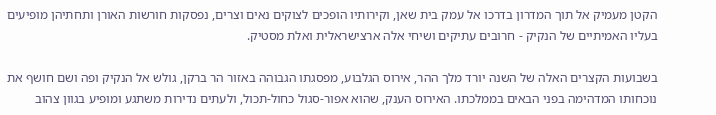הקטן מעמיק אל תוך המדרון בדרכו אל עמק בית שאן, וקירותיו הופכים לצוקים נאים וצרים, נפסקות חורשות האורן ותחתיהן מופיעים בעליו האמיתיים של הנקיק - חרובים עתיקים ושיחי אלה ארצישראלית ואלת מסטיק.

בשבועות הקצרים האלה של השנה יורד מלך ההר, אירוס הגלבוע, מפסגתו הגבוהה באזור הר ברקן, גולש אל הנקיק ופה ושם חושף את נוכחותו המדהימה בפני הבאים בממלכתו. האירוס הענק, שהוא אפור-סגול כחול-תכול, ולעתים נדירות משתגע ומופיע בגוון צהוב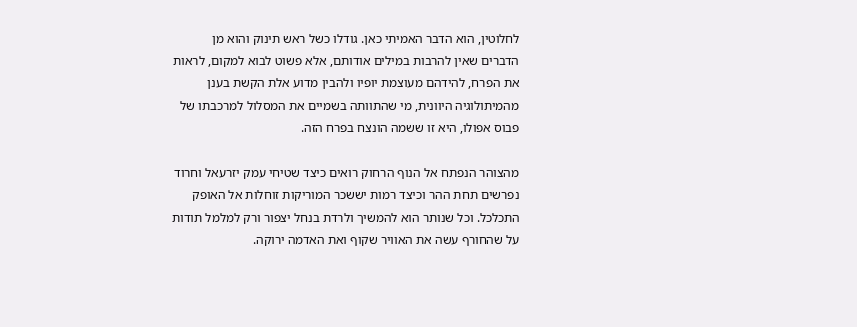לחלוטין, הוא הדבר האמיתי כאן. גודלו כשל ראש תינוק והוא מן הדברים שאין להרבות במילים אודותם, אלא פשוט לבוא למקום, לראות את הפרח, להידהם מעוצמת יופיו ולהבין מדוע אלת הקשת בענן מהמיתולוגיה היוונית, מי שהתוותה בשמיים את המסלול למרכבתו של פבוס אפולו, היא זו ששמה הונצח בפרח הזה.

מהצוהר הנפתח אל הנוף הרחוק רואים כיצד שטיחי עמק יזרעאל וחרוד נפרשים תחת ההר וכיצד רמות יששכר המוריקות זוחלות אל האופק התכלכל. וכל שנותר הוא להמשיך ולרדת בנחל יצפור ורק למלמל תודות על שהחורף עשה את האוויר שקוף ואת האדמה ירוקה.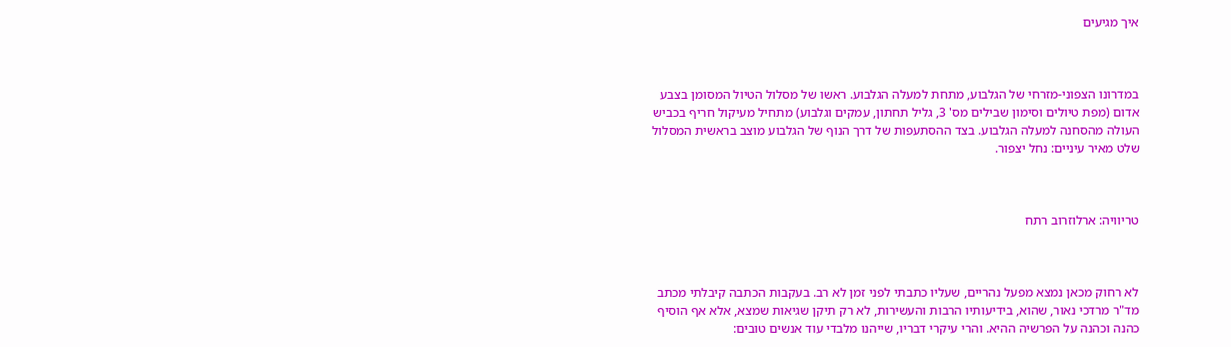איך מגיעים



במדרונו הצפוני-מזרחי של הגלבוע, מתחת למעלה הגלבוע. ראשו של מסלול הטיול המסומן בצבע אדום (מפת טיולים וסימון שבילים מס' 3, גליל תחתון, עמקים וגלבוע) מתחיל מעיקול חריף בכביש העולה מהסחנה למעלה הגלבוע. בצד ההסתעפות של דרך הנוף של הגלבוע מוצב בראשית המסלול שלט מאיר עיניים: נחל יצפור.



טריוויה: ארלוזרוב רתח



לא רחוק מכאן נמצא מפעל נהריים, שעליו כתבתי לפני זמן לא רב. בעקבות הכתבה קיבלתי מכתב מד"ר מרדכי נאור, שהוא, בידיעותיו הרבות והעשירות, לא רק תיקן שגיאות שמצא, אלא אף הוסיף כהנה וכהנה על הפרשיה ההיא. והרי עיקרי דבריו, שייהנו מלבדי עוד אנשים טובים: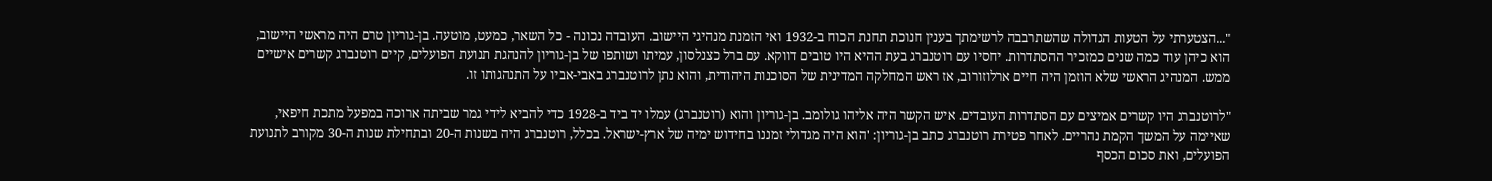"...הצטערתי על הטעות הגדולה שהשתרבבה לרשימתך בענין חנוכת תחנת הכוח ב-1932 ואי הזמנת מנהיגי היישוב. העובדה נכונה - כל השאר, כמעט, מוטעה. בן-גוריון טרם היה מראשי היישוב, הוא כיהן עוד כמה שנים כמזכיר ההסתדרות. יחסיו עם רוטנברג בעת ההיא היו טובים דווקא. עם ברל כצנלסון, עמיתו ושותפו של בן-גוריון להנהגת תנועת הפועלים, קיים רוטנברג קשרים אישיים ממש. המנהיג הראשי שלא הוזמן היה חיים ארלוזורוב, אז ראש המחלקה המדינית של הסוכנות היהודית, והוא נתן לרוטנברג באבי-אביו על התנהגותו זו.

"לרוטנברג היו קשרים אמיצים עם הסתדרות העובדים. איש הקשר היה אליהו גולומב. בן-גוריון והוא (רוטנברג) עמלו יד ביד ב-1928 כדי להביא לידי גמר שביתה ארוכה במפעל מתכת חיפאי, שאיימה על המשך הקמת נהריים. לאחר פטירת רוטנברג כתב בן-גוריון: 'הוא היה מגדולי זמננו בחידוש ימיה של ארץ-ישראל. בכלל, רוטנברג היה בשנות ה-20 ובתחילת שנות ה-30 מקורב לתנועת הפועלים, ואת סכום הכסף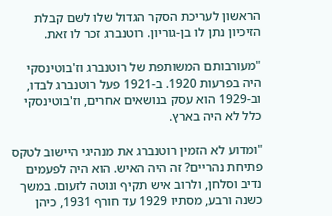הראשון לעריכת הסקר הגדול שלו לשם קבלת הזיכיון נתן לו בן-גוריון. רוטנברג זכר לו זאת.

"מעורבותם המשותפת של רוטנברג וז'בוטינסקי היה בפרעות 1920. ב-1921 פעל רוטנברג לבדו, וב-1929 הוא עסק בנושאים אחרים, וז'בוטינסקי כלל לא היה בארץ.

"ומדוע לא הזמין רוטנברג את מנהיגי היישוב לטקס פתיחת נהריים? זה היה האיש. הוא היה לפעמים נדיב וסלחן, ולרוב איש תקיף ונוטה לזעום. במשך כשנה ורבע, מסתיו 1929 עד חורף 1931, כיהן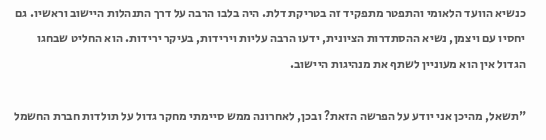כנשיא הוועד הלאומי והתפטר מתפקיד זה בטריקת דלת. היה בלבו הרבה על דרך התנהלות היישוב וראשיו. גם יחסיו עם ויצמן, נשיא ההסתדרות הציונית, ידעו הרבה עליות וירידות, בעיקר ירידות. הוא החליט שבחגו הגדול אין הוא מעוניין לשתף את מנהיגות היישוב.

"תשאל, מהיכן אני יודע על הפרשה הזאת? ובכן, לאחרונה ממש סיימתי מחקר גדול על תולדות חברת החשמל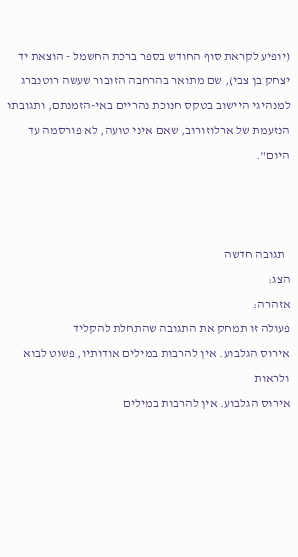(יופיע לקראת סוף החודש בספר ברכת החשמל - הוצאת יד יצחק בן צבי), שם מתואר בהרחבה הזובור שעשה רוטנברג למנהיגי היישוב בטקס חנוכת נהריים באי-הזמנתם, ותגובתו הנזעמת של ארלוזורוב, שאם איני טועה, לא פורסמה עד היום".



  תגובה חדשה
הצג:
אזהרה:
פעולה זו תמחק את התגובה שהתחלת להקליד
אירוס הגלבוע. אין להרבות במילים אודותיו, פשוט לבוא ולראות
אירוס הגלבוע. אין להרבות במילים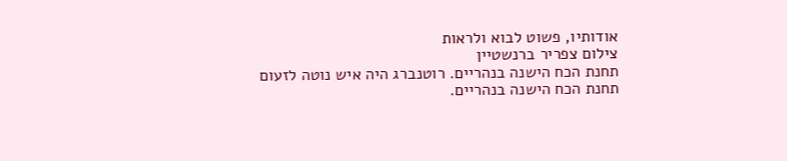אודותיו, פשוט לבוא ולראות
צילום צפריר ברנשטיין
תחנת הכח הישנה בנהריים. רוטנברג היה איש נוטה לזעום
תחנת הכח הישנה בנהריים.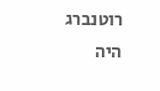רוטנברג היה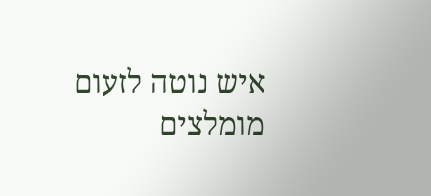איש נוטה לזעום
מומלצים